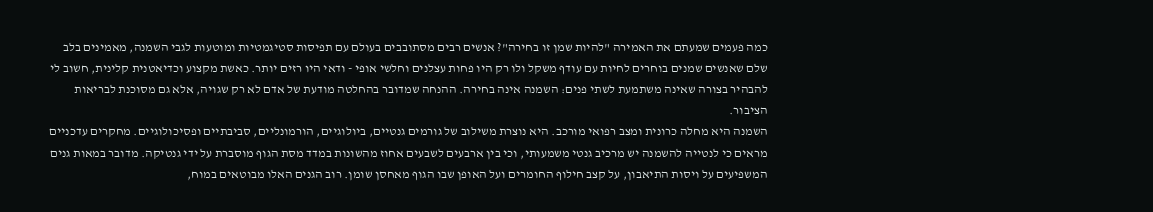כמה פעמים שמעתם את האמירה "להיות שמן זו בחירה"? אנשים רבים מסתובבים בעולם עם תפיסות סטיגמטיות ומוטעות לגבי השמנה, מאמינים בלב שלם שאנשים שמנים בוחרים לחיות עם עודף משקל ולו רק היו פחות עצלנים וחלשי אופי - ודאי היו רזים יותר. כאשת מקצוע וכדיאטנית קלינית, חשוב לי להבהיר בצורה שאינה משתמעת לשתי פנים: השמנה אינה בחירה. ההנחה שמדובר בהחלטה מודעת של אדם לא רק שגויה, אלא גם מסוכנת לבריאות הציבור.
השמנה היא מחלה כרונית ומצב רפואי מורכב. היא נוצרת משילוב של גורמים גנטיים, ביולוגיים, הורמונליים, סביבתיים ופסיכולוגיים. מחקרים עדכניים מראים כי לנטייה להשמנה יש מרכיב גנטי משמעותי, וכי בין ארבעים לשבעים אחוז מהשונות במדד מסת הגוף מוסברת על ידי גנטיקה. מדובר במאות גנים המשפיעים על ויסות התיאבון, על קצב חילוף החומרים ועל האופן שבו הגוף מאחסן שומן. רוב הגנים האלו מבוטאים במוח,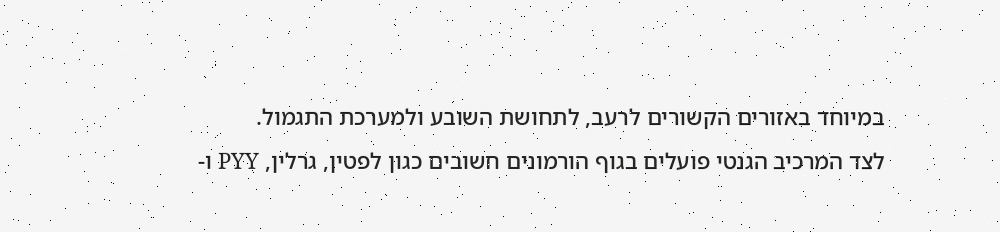במיוחד באזורים הקשורים לרעב, לתחושת השובע ולמערכת התגמול.
לצד המרכיב הגנטי פועלים בגוף הורמונים חשובים כגון לפטין, גרלין, PYY ו-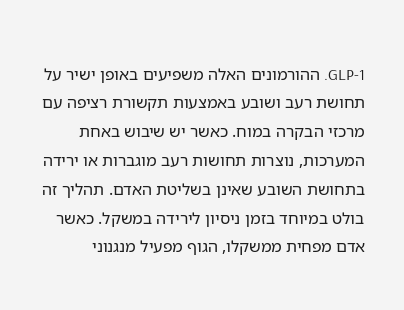GLP-1. ההורמונים האלה משפיעים באופן ישיר על תחושת רעב ושובע באמצעות תקשורת רציפה עם מרכזי הבקרה במוח. כאשר יש שיבוש באחת המערכות, נוצרות תחושות רעב מוגברות או ירידה בתחושת השובע שאינן בשליטת האדם. תהליך זה בולט במיוחד בזמן ניסיון לירידה במשקל. כאשר אדם מפחית ממשקלו, הגוף מפעיל מנגנוני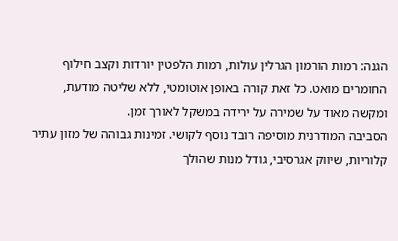הגנה: רמות הורמון הגרלין עולות, רמות הלפטין יורדות וקצב חילוף החומרים מואט. כל זאת קורה באופן אוטומטי, ללא שליטה מודעת, ומקשה מאוד על שמירה על ירידה במשקל לאורך זמן.
הסביבה המודרנית מוסיפה רובד נוסף לקושי. זמינות גבוהה של מזון עתיר קלוריות, שיווק אגרסיבי, גודל מנות שהולך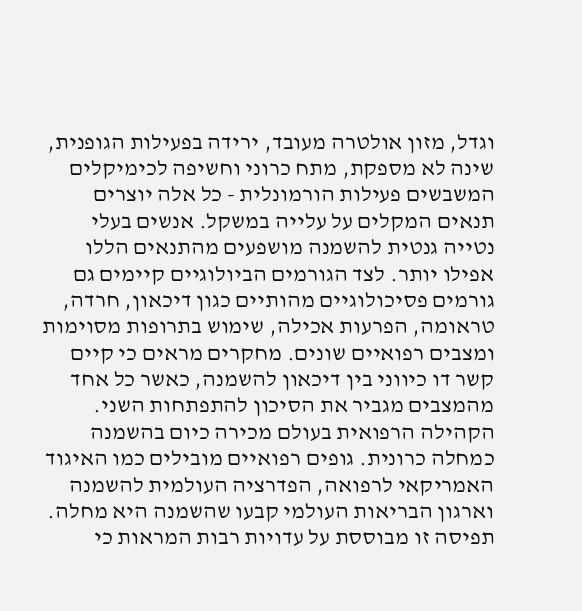וגדל, מזון אולטרה מעובד, ירידה בפעילות הגופנית, שינה לא מספקת, מתח כרוני וחשיפה לכימיקלים המשבשים פעילות הורמונלית - כל אלה יוצרים תנאים המקלים על עלייה במשקל. אנשים בעלי נטייה גנטית להשמנה מושפעים מהתנאים הללו אפילו יותר. לצד הגורמים הביולוגיים קיימים גם גורמים פסיכולוגיים מהותיים כגון דיכאון, חרדה, טראומה, הפרעות אכילה, שימוש בתרופות מסוימות ומצבים רפואיים שונים. מחקרים מראים כי קיים קשר דו כיווני בין דיכאון להשמנה, כאשר כל אחד מהמצבים מגביר את הסיכון להתפתחות השני.
הקהילה הרפואית בעולם מכירה כיום בהשמנה כמחלה כרונית. גופים רפואיים מובילים כמו האיגוד האמריקאי לרפואה, הפדרציה העולמית להשמנה וארגון הבריאות העולמי קבעו שהשמנה היא מחלה. תפיסה זו מבוססת על עדויות רבות המראות כי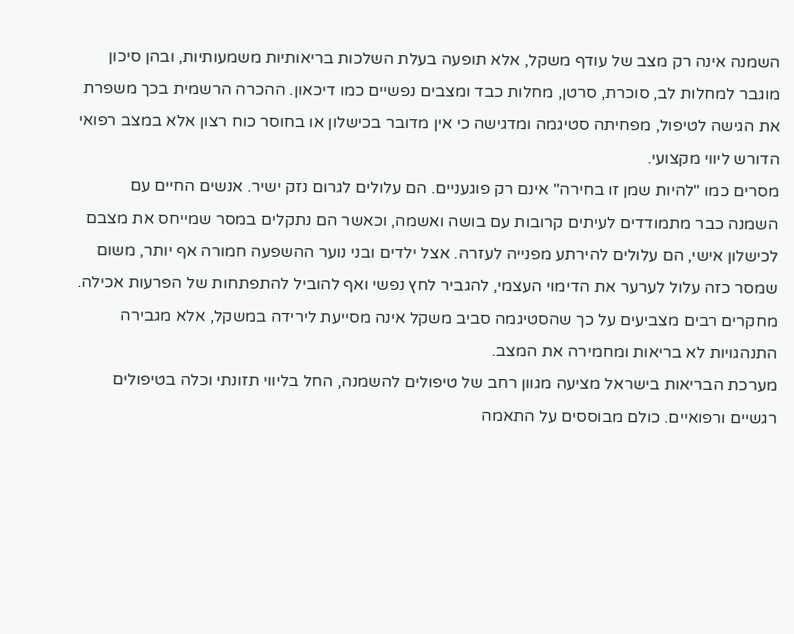השמנה אינה רק מצב של עודף משקל, אלא תופעה בעלת השלכות בריאותיות משמעותיות, ובהן סיכון מוגבר למחלות לב, סוכרת, סרטן, מחלות כבד ומצבים נפשיים כמו דיכאון. ההכרה הרשמית בכך משפרת את הגישה לטיפול, מפחיתה סטיגמה ומדגישה כי אין מדובר בכישלון או בחוסר כוח רצון אלא במצב רפואי הדורש ליווי מקצועי.
מסרים כמו "להיות שמן זו בחירה" אינם רק פוגעניים. הם עלולים לגרום נזק ישיר. אנשים החיים עם השמנה כבר מתמודדים לעיתים קרובות עם בושה ואשמה, וכאשר הם נתקלים במסר שמייחס את מצבם לכישלון אישי, הם עלולים להירתע מפנייה לעזרה. אצל ילדים ובני נוער ההשפעה חמורה אף יותר, משום שמסר כזה עלול לערער את הדימוי העצמי, להגביר לחץ נפשי ואף להוביל להתפתחות של הפרעות אכילה. מחקרים רבים מצביעים על כך שהסטיגמה סביב משקל אינה מסייעת לירידה במשקל, אלא מגבירה התנהגויות לא בריאות ומחמירה את המצב.
מערכת הבריאות בישראל מציעה מגוון רחב של טיפולים להשמנה, החל בליווי תזונתי וכלה בטיפולים רגשיים ורפואיים. כולם מבוססים על התאמה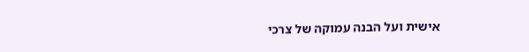אישית ועל הבנה עמוקה של צרכי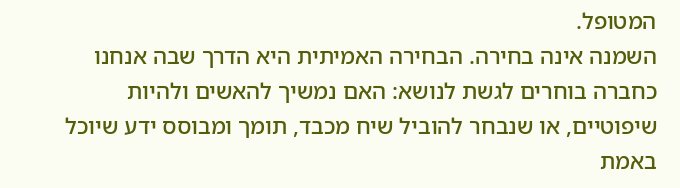המטופל.
השמנה אינה בחירה. הבחירה האמיתית היא הדרך שבה אנחנו כחברה בוחרים לגשת לנושא: האם נמשיך להאשים ולהיות שיפוטיים, או שנבחר להוביל שיח מכבד, תומך ומבוסס ידע שיוכל באמת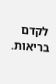לקדם בריאות.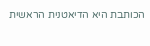הכותבת היא הדיאטנית הראשית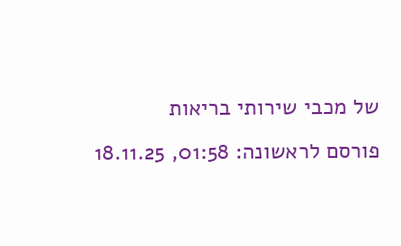של מכבי שירותי בריאות
פורסם לראשונה: 01:58, 18.11.25